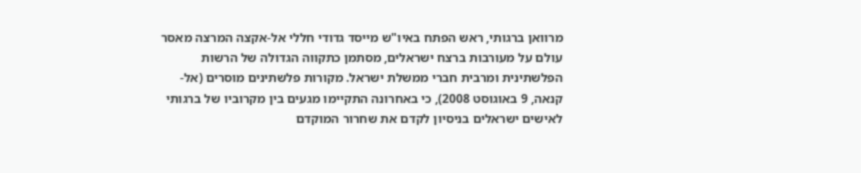מרוואן ברגותי, ראש הפתח באיו"ש מייסד גדודי חללי אל-אקצה המרצה מאסר עולם על מעורבות ברצח ישראלים, מסתמן כתקווה הגדולה של הרשות הפלשתינית ומרבית חברי ממשלת ישראל. מקורות פלשתינים מוסרים (אל-קנאה, 9 באוגוסט 2008), כי באחרונה התקיימו מגעים בין מקרוביו של ברגותי לאישים ישראלים בניסיון לקדם את שחרור המוקדם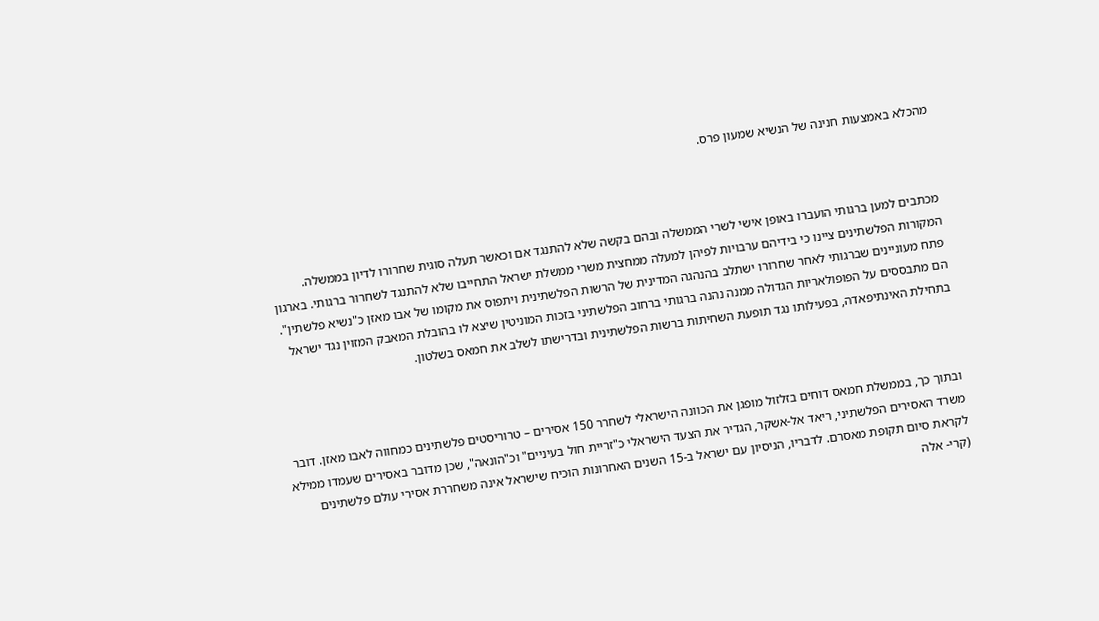מהכלא באמצעות חנינה של הנשיא שמעון פרס.



מכתבים למען ברגותי הועברו באופן אישי לשרי הממשלה ובהם בקשה שלא להתנגד אם וכאשר תעלה סוגית שחרורו לדיון בממשלה. המקורות הפלשתינים ציינו כי בידיהם ערבויות לפיהן למעלה ממחצית משרי ממשלת ישראל התחייבו שלא להתנגד לשחרור ברגותי. בארגון פתח מעוניינים שברגותי לאחר שחרורו ישתלב בהנהגה המדינית של הרשות הפלשתינית ויתפוס את מקומו של אבו מאזן כ"נשיא פלשתין". הם מתבססים על הפופולאריות הגדולה ממנה נהנה ברגותי ברחוב הפלשתיני בזכות המוניטין שיצא לו בהובלת המאבק המזוין נגד ישראל בתחילת האינתיפאדה, בפעילותו נגד תופעת השחיתות ברשות הפלשתינית ובדרישתו לשלב את חמאס בשלטון.



ובתוך כך, בממשלת חמאס דוחים בזלזול מופגן את הכוונה הישראלי לשחרר 150 אסירים – טרוריסטים פלשתינים כמחווה לאבו מאזן. דובר משרד האסירים הפלשתיני, ריאד אל-אשקר, הגדיר את הצעד הישראלי כ"זריית חול בעיניים" וכ"הונאה", שכן מדובר באסירים שעמדו ממילא לקראת סיום תקופת מאסרם. לדבריו, הניסיון עם ישראל ב-15 השנים האחרונות הוכיח שישראל אינה משחררת אסירי עולם פלשתינים (קרי- אלה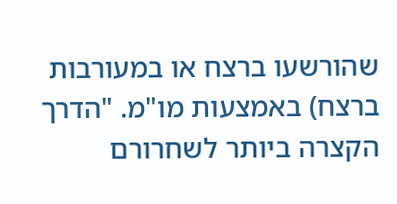שהורשעו ברצח או במעורבות ברצח) באמצעות מו"מ. "הדרך הקצרה ביותר לשחרורם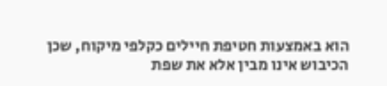הוא באמצעות חטיפת חיילים כקלפי מיקוח, שכן הכיבוש אינו מבין אלא את שפת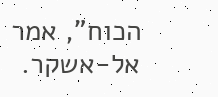הכוח", אמר אל-אשקר.